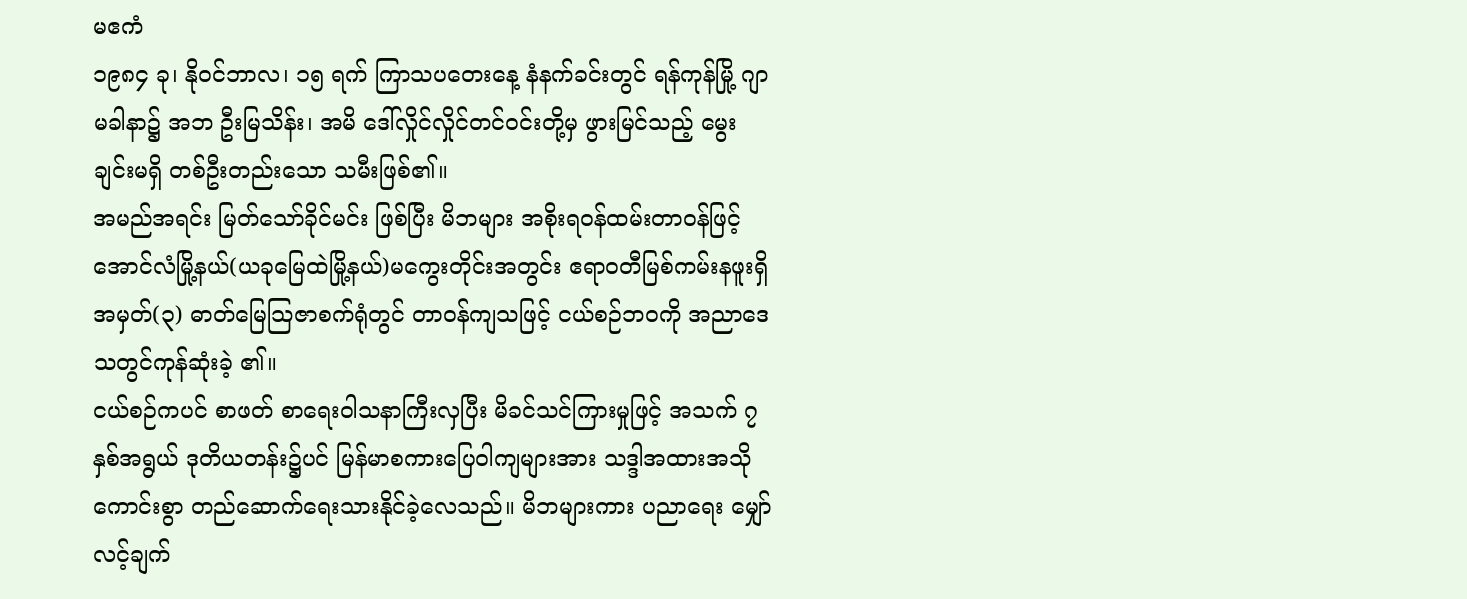မဧကံ
၁၉၈၄ ခု၊ နိုဝင်ဘာလ၊ ၁၅ ရက် ကြာသပတေးနေ့ နံနက်ခင်းတွင် ရန်ကုန်မြို့ ဂျာမခါနာ၌ အဘ ဦးမြသိန်း၊ အမိ ဒေါ်လှိုင်လှိုင်တင်ဝင်းတို့မှ ဖွားမြင်သည့် မွေးချင်းမရှိ တစ်ဦးတည်းသော သမီးဖြစ်၏။
အမည်အရင်း မြတ်သော်ခိုင်မင်း ဖြစ်ပြီး မိဘများ အစိုးရဝန်ထမ်းတာဝန်ဖြင့် အောင်လံမြို့နယ်(ယခုမြေထဲမြို့နယ်)မကွေးတိုင်းအတွင်း ဧရာဝတီမြစ်ကမ်းနဖူးရှိ အမှတ်(၃) ဓာတ်မြေသြဇာစက်ရုံတွင် တာဝန်ကျသဖြင့် ငယ်စဉ်ဘဝကို အညာဒေသတွင်ကုန်ဆုံးခဲ့ ၏။
ငယ်စဉ်ကပင် စာဖတ် စာရေးဝါသနာကြီးလှပြီး မိခင်သင်ကြားမှုဖြင့် အသက် ၇ နှစ်အရွယ် ဒုတိယတန်း၌ပင် မြန်မာစကားပြေဝါကျများအား သဒ္ဒါအထားအသို ကောင်းစွာ တည်ဆောက်ရေးသားနိုင်ခဲ့လေသည်။ မိဘများကား ပညာရေး မျှော်လင့်ချက်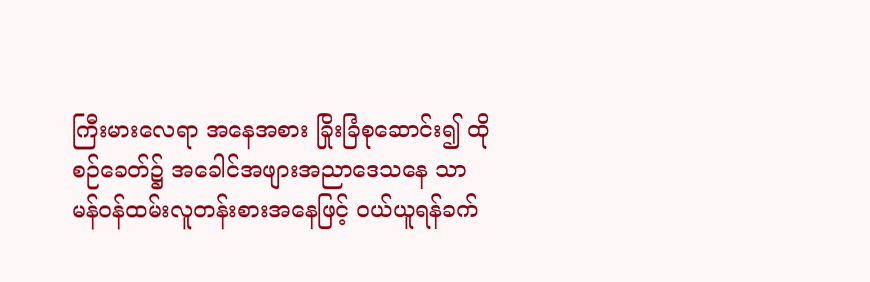ကြီးမားလေရာ အနေအစား ခြိုးခြံစုဆောင်း၍ ထိုစဉ်ခေတ်၌ အခေါင်အဖျားအညာဒေသနေ သာမန်ဝန်ထမ်းလူတန်းစားအနေဖြင့် ဝယ်ယူရန်ခက်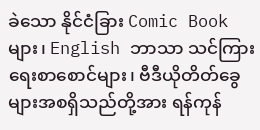ခဲသော နိုင်ငံခြား Comic Book များ၊ English ဘာသာ သင်ကြားရေးစာစောင်များ၊ ဗီဒီယိုတိတ်ခွေများအစရှိသည်တို့အား ရန်ကုန်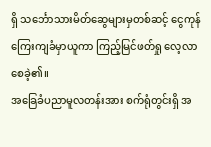ရှိ သင်္ဘောသားမိတ်ဆွေများမှတစ်ဆင့် ငွေကုန်ကြေးကျခံမှာယူကာ ကြည့်မြင်ဖတ်ရှု လေ့လာစေခဲ့၏။
အခြေခံပညာမူလတန်းအား စက်ရုံတွင်းရှိ အ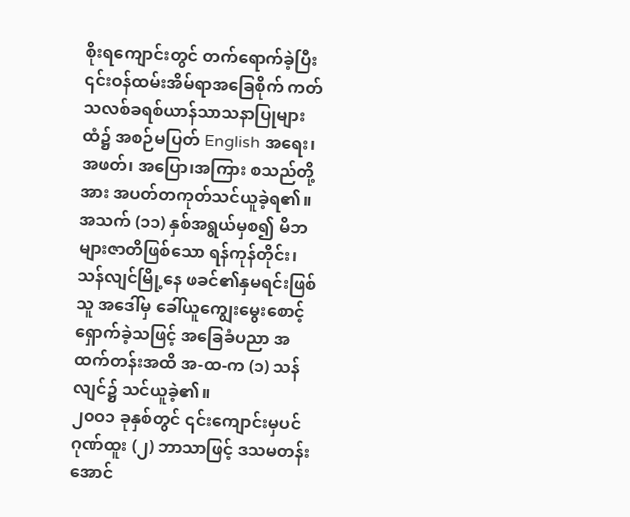စိုးရကျောင်းတွင် တက်ရောက်ခဲ့ပြီး ၎င်းဝန်ထမ်းအိမ်ရာအခြေစိုက် ကတ်သလစ်ခရစ်ယာန်သာသနာပြုများထံ၌ အစဉ်မပြတ် English အရေး၊ အဖတ်၊ အပြော၊အကြား စသည်တို့အား အပတ်တကုတ်သင်ယူခဲ့ရ၏။အသက် (၁၁) နှစ်အရွယ်မှစ၍ မိဘများဇာတိဖြစ်သော ရန်ကုန်တိုင်း၊ သန်လျင်မြို့နေ ဖခင်၏နှမရင်းဖြစ်သူ အဒေါ်မှ ခေါ်ယူကျွေးမွေးစောင့်ရှောက်ခဲ့သဖြင့် အခြေခံပညာ အထက်တန်းအထိ အ-ထ-က (၁) သန်လျင်၌ သင်ယူခဲ့၏။
၂၀ဝ၁ ခုနှစ်တွင် ၎င်းကျောင်းမှပင် ဂုဏ်ထူး (၂) ဘာသာဖြင့် ဒသမတန်း အောင်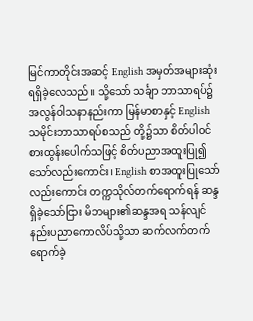မြင်ကာတိုင်းအဆင့် English အမှတ်အများဆုံးရရှိခဲ့လေသည်။ သို့သော် သင်္ချာ ဘာသာရပ်၌ အလွန်ဝါသနာနည်းကာ မြန်မာစာနှင့် English သမိုင်းဘာသာရပ်စသည် တို့၌သာ စိတ်ပါဝင်စားထွန်းပေါက်သဖြင့် စိတ်ပညာအထူးပြု၍သော်လည်းကောင်း၊ English စာအထူးပြုသော်လည်းကောင်း တက္ကသိုလ်တက်ရောက်ရန် ဆန္ဒရှိခဲ့သော်ငြား မိဘများ၏ဆန္ဒအရ သန်လျင်နည်းပညာကောလိပ်သို့သာ ဆက်လက်တက်ရောက်ခဲ့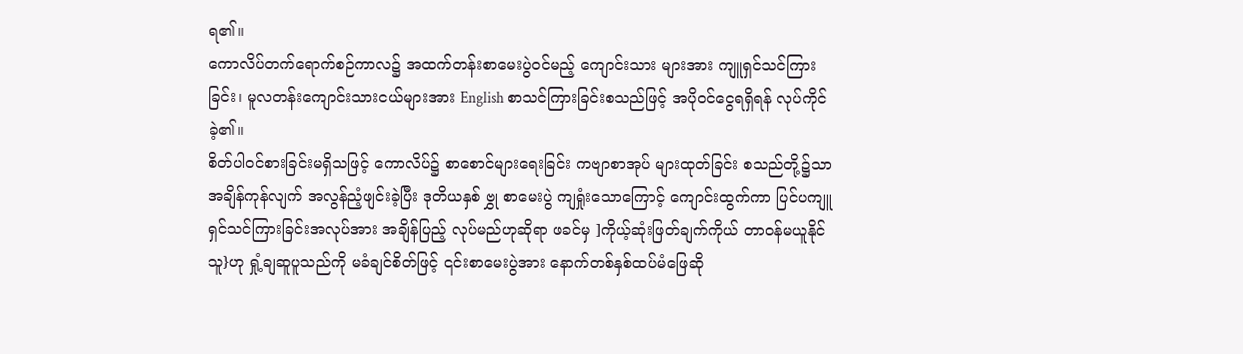ရ၏။
ကောလိပ်တက်ရောက်စဉ်ကာလ၌ အထက်တန်းစာမေးပွဲဝင်မည့် ကျောင်းသား များအား ကျူရှင်သင်ကြားခြင်း၊ မူလတန်းကျောင်းသားငယ်များအား English စာသင်ကြားခြင်းစသည်ဖြင့် အပိုဝင်ငွေရရှိရန် လုပ်ကိုင်ခဲ့၏။
စိတ်ပါဝင်စားခြင်းမရှိသဖြင့် ကောလိပ်၌ စာစောင်များရေးခြင်း ကဗျာစာအုပ် များထုတ်ခြင်း စသည်တို့၌သာအချိန်ကုန်လျက် အလွန်ညံ့ဖျင်းခဲ့ပြီး ဒုတိယနှစ် ဗွှု စာမေးပွဲ ကျရှုံးသောကြောင့် ကျောင်းထွက်ကာ ပြင်ပကျူရှင်သင်ကြားခြင်းအလုပ်အား အချိန်ပြည့် လုပ်မည်ဟုဆိုရာ ဖခင်မှ ]ကိုယ့်ဆုံးဖြတ်ချက်ကိုယ် တာဝန်မယူနိုင်သူ}ဟု ရှုံ့ချဆူပူသည်ကို မခံချင်စိတ်ဖြင့် ၎င်းစာမေးပွဲအား နောက်တစ်နှစ်ထပ်မံဖြေဆို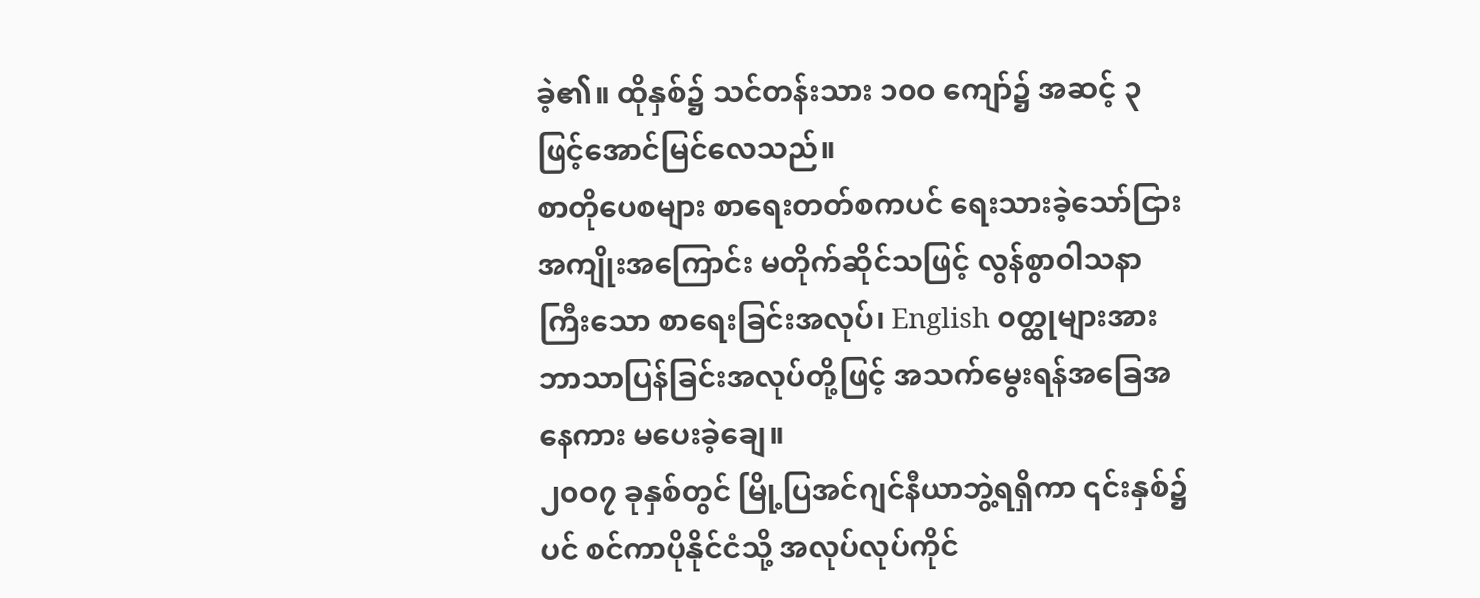ခဲ့၏။ ထိုနှစ်၌ သင်တန်းသား ၁၀ဝ ကျော်၌ အဆင့် ၃ ဖြင့်အောင်မြင်လေသည်။
စာတိုပေစများ စာရေးတတ်စကပင် ရေးသားခဲ့သော်ငြား အကျိုးအကြောင်း မတိုက်ဆိုင်သဖြင့် လွန်စွာဝါသနာကြီးသော စာရေးခြင်းအလုပ်၊ English ၀တ္ထုများအား ဘာသာပြန်ခြင်းအလုပ်တို့ဖြင့် အသက်မွေးရန်အခြေအနေကား မပေးခဲ့ချေ။
၂၀ဝ၇ ခုနှစ်တွင် မြို့ပြအင်ဂျင်နီယာဘွဲ့ရရှိကာ ၎င်းနှစ်၌ပင် စင်ကာပိုနိုင်ငံသို့ အလုပ်လုပ်ကိုင်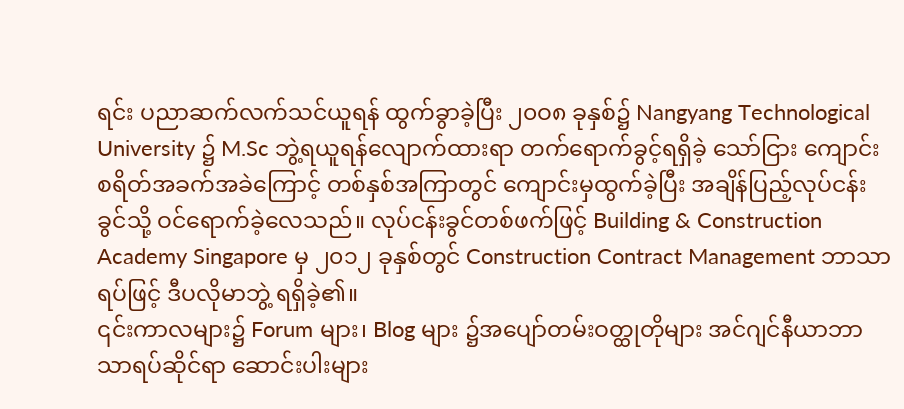ရင်း ပညာဆက်လက်သင်ယူရန် ထွက်ခွာခဲ့ပြီး ၂၀ဝ၈ ခုနှစ်၌ Nangyang Technological University ၌ M.Sc ဘွဲ့ရယူရန်လျောက်ထားရာ တက်ရောက်ခွင့်ရရှိခဲ့ သော်ငြား ကျောင်းစရိတ်အခက်အခဲကြောင့် တစ်နှစ်အကြာတွင် ကျောင်းမှထွက်ခဲ့ပြီး အချိန်ပြည့်လုပ်ငန်းခွင်သို့ ဝင်ရောက်ခဲ့လေသည်။ လုပ်ငန်းခွင်တစ်ဖက်ဖြင့် Building & Construction Academy Singapore မှ ၂၀၁၂ ခုနှစ်တွင် Construction Contract Management ဘာသာရပ်ဖြင့် ဒီပလိုမာဘွဲ့ ရရှိခဲ့၏။
၎င်းကာလများ၌ Forum များ၊ Blog များ ၌အပျော်တမ်းဝတ္ထုတိုများ အင်ဂျင်နီယာဘာသာရပ်ဆိုင်ရာ ဆောင်းပါးများ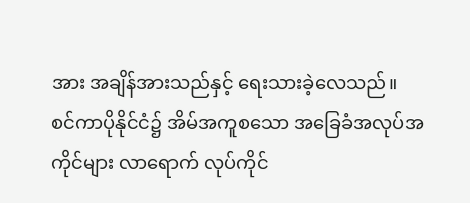အား အချိန်အားသည်နှင့် ရေးသားခဲ့လေသည်။
စင်ကာပိုနိုင်ငံ၌ အိမ်အကူစသော အခြေခံအလုပ်အကိုင်များ လာရောက် လုပ်ကိုင်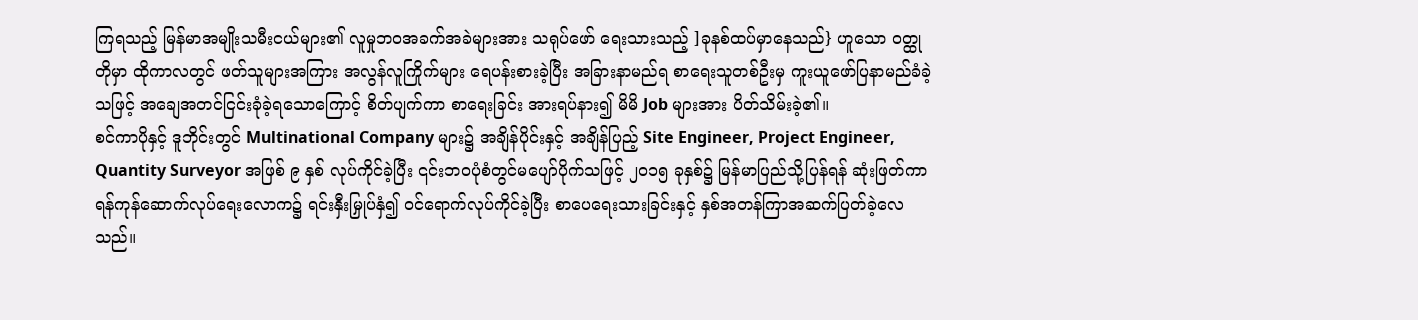ကြရသည့် မြန်မာအမျိုးသမီးငယ်များ၏ လူမှုဘဝအခက်အခဲများအား သရုပ်ဖော် ရေးသားသည့် ]ခုနစ်ထပ်မှာနေသည်} ဟူသော ဝတ္ထုတိုမှာ ထိုကာလတွင် ဖတ်သူများအကြား အလွန်လူကြိုက်များ ရေပန်းစားခဲ့ပြီး အခြားနာမည်ရ စာရေးသူတစ်ဦးမှ ကူးယူဖော်ပြနာမည်ခံခဲ့သဖြင့် အချေအတင်ငြင်းခုံခဲ့ရသောကြောင့် စိတ်ပျက်ကာ စာရေးခြင်း အားရပ်နား၍ မိမိ Job များအား ပိတ်သိမ်းခဲ့၏။
စင်ကာပိုနှင့် ဒူဘိုင်းတွင် Multinational Company များ၌ အချိန်ပိုင်းနှင့် အချိန်ပြည့် Site Engineer, Project Engineer, Quantity Surveyor အဖြစ် ၉ နှစ် လုပ်ကိုင်ခဲ့ပြီး ၎င်းဘဝပုံစံတွင်မပျော်ပိုက်သဖြင့် ၂၀၁၅ ခုနှစ်၌ မြန်မာပြည်သို့ပြန်ရန် ဆုံးဖြတ်ကာ ရန်ကုန်ဆောက်လုပ်ရေးလောက၌ ရင်းနှီးမြှုပ်နှံ၍ ဝင်ရောက်လုပ်ကိုင်ခဲ့ပြီး စာပေရေးသားခြင်းနှင့် နှစ်အတန်ကြာအဆက်ပြတ်ခဲ့လေသည်။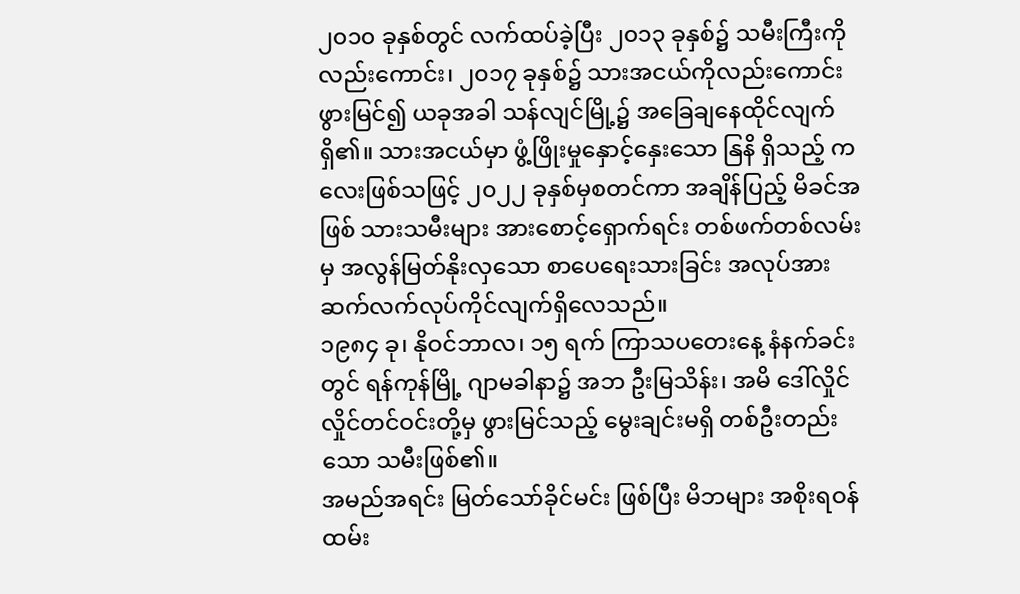၂၀၁၀ ခုနှစ်တွင် လက်ထပ်ခဲ့ပြီး ၂၀၁၃ ခုနှစ်၌ သမီးကြီးကိုလည်းကောင်း၊ ၂၀၁၇ ခုနှစ်၌ သားအငယ်ကိုလည်းကောင်း ဖွားမြင်၍ ယခုအခါ သန်လျင်မြို့၌ အခြေချနေထိုင်လျက်ရှိ၏။ သားအငယ်မှာ ဖွံ့ဖြိုးမှုနှောင့်နှေးသော နြနိ ရှိသည့် ကလေးဖြစ်သဖြင့် ၂၀၂၂ ခုနှစ်မှစတင်ကာ အချိန်ပြည့် မိခင်အဖြစ် သားသမီးများ အားစောင့်ရှောက်ရင်း တစ်ဖက်တစ်လမ်းမှ အလွန်မြတ်နိုးလှသော စာပေရေးသားခြင်း အလုပ်အား ဆက်လက်လုပ်ကိုင်လျက်ရှိလေသည်။
၁၉၈၄ ခု၊ နိုဝင်ဘာလ၊ ၁၅ ရက် ကြာသပတေးနေ့ နံနက်ခင်းတွင် ရန်ကုန်မြို့ ဂျာမခါနာ၌ အဘ ဦးမြသိန်း၊ အမိ ဒေါ်လှိုင်လှိုင်တင်ဝင်းတို့မှ ဖွားမြင်သည့် မွေးချင်းမရှိ တစ်ဦးတည်းသော သမီးဖြစ်၏။
အမည်အရင်း မြတ်သော်ခိုင်မင်း ဖြစ်ပြီး မိဘများ အစိုးရဝန်ထမ်း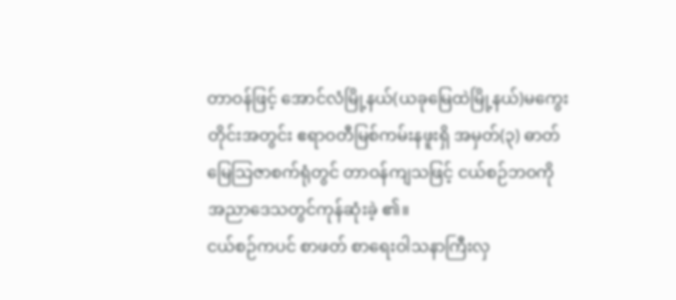တာဝန်ဖြင့် အောင်လံမြို့နယ်(ယခုမြေထဲမြို့နယ်)မကွေးတိုင်းအတွင်း ဧရာဝတီမြစ်ကမ်းနဖူးရှိ အမှတ်(၃) ဓာတ်မြေသြဇာစက်ရုံတွင် တာဝန်ကျသဖြင့် ငယ်စဉ်ဘဝကို အညာဒေသတွင်ကုန်ဆုံးခဲ့ ၏။
ငယ်စဉ်ကပင် စာဖတ် စာရေးဝါသနာကြီးလှ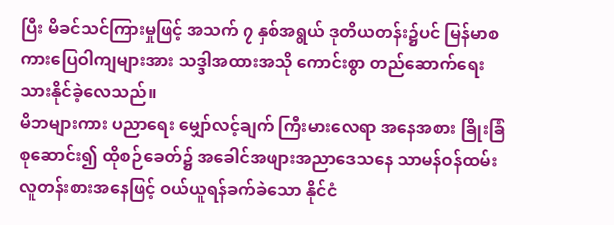ပြီး မိခင်သင်ကြားမှုဖြင့် အသက် ၇ နှစ်အရွယ် ဒုတိယတန်း၌ပင် မြန်မာစကားပြေဝါကျများအား သဒ္ဒါအထားအသို ကောင်းစွာ တည်ဆောက်ရေးသားနိုင်ခဲ့လေသည်။
မိဘများကား ပညာရေး မျှော်လင့်ချက် ကြီးမားလေရာ အနေအစား ခြိုးခြံစုဆောင်း၍ ထိုစဉ်ခေတ်၌ အခေါင်အဖျားအညာဒေသနေ သာမန်ဝန်ထမ်းလူတန်းစားအနေဖြင့် ဝယ်ယူရန်ခက်ခဲသော နိုင်ငံ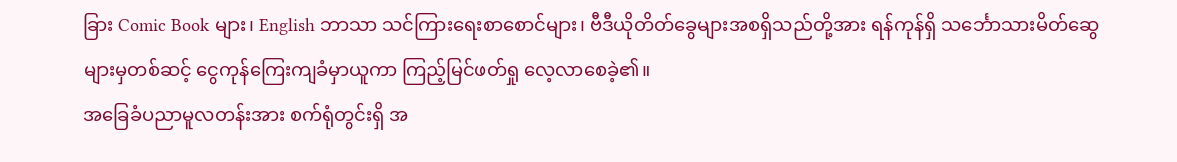ခြား Comic Book များ၊ English ဘာသာ သင်ကြားရေးစာစောင်များ၊ ဗီဒီယိုတိတ်ခွေများအစရှိသည်တို့အား ရန်ကုန်ရှိ သင်္ဘောသားမိတ်ဆွေများမှတစ်ဆင့် ငွေကုန်ကြေးကျခံမှာယူကာ ကြည့်မြင်ဖတ်ရှု လေ့လာစေခဲ့၏။
အခြေခံပညာမူလတန်းအား စက်ရုံတွင်းရှိ အ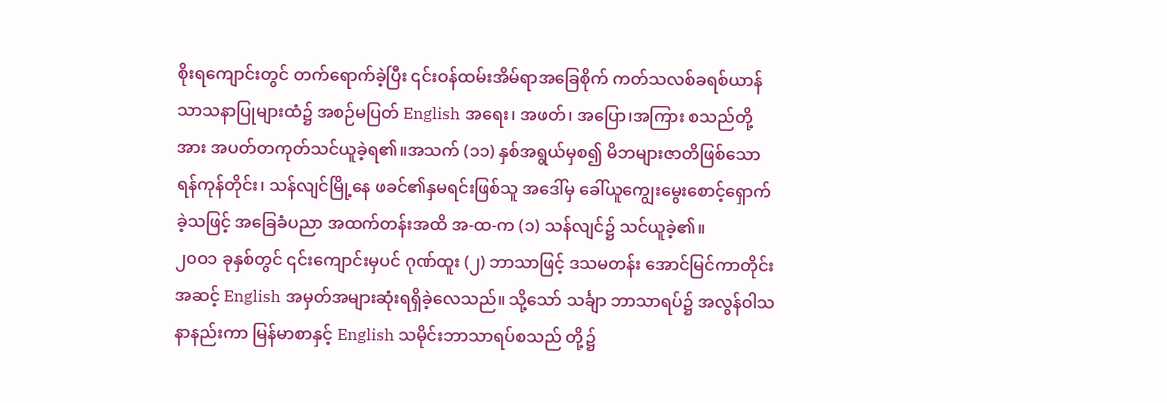စိုးရကျောင်းတွင် တက်ရောက်ခဲ့ပြီး ၎င်းဝန်ထမ်းအိမ်ရာအခြေစိုက် ကတ်သလစ်ခရစ်ယာန်သာသနာပြုများထံ၌ အစဉ်မပြတ် English အရေး၊ အဖတ်၊ အပြော၊အကြား စသည်တို့အား အပတ်တကုတ်သင်ယူခဲ့ရ၏။အသက် (၁၁) နှစ်အရွယ်မှစ၍ မိဘများဇာတိဖြစ်သော ရန်ကုန်တိုင်း၊ သန်လျင်မြို့နေ ဖခင်၏နှမရင်းဖြစ်သူ အဒေါ်မှ ခေါ်ယူကျွေးမွေးစောင့်ရှောက်ခဲ့သဖြင့် အခြေခံပညာ အထက်တန်းအထိ အ-ထ-က (၁) သန်လျင်၌ သင်ယူခဲ့၏။
၂၀ဝ၁ ခုနှစ်တွင် ၎င်းကျောင်းမှပင် ဂုဏ်ထူး (၂) ဘာသာဖြင့် ဒသမတန်း အောင်မြင်ကာတိုင်းအဆင့် English အမှတ်အများဆုံးရရှိခဲ့လေသည်။ သို့သော် သင်္ချာ ဘာသာရပ်၌ အလွန်ဝါသနာနည်းကာ မြန်မာစာနှင့် English သမိုင်းဘာသာရပ်စသည် တို့၌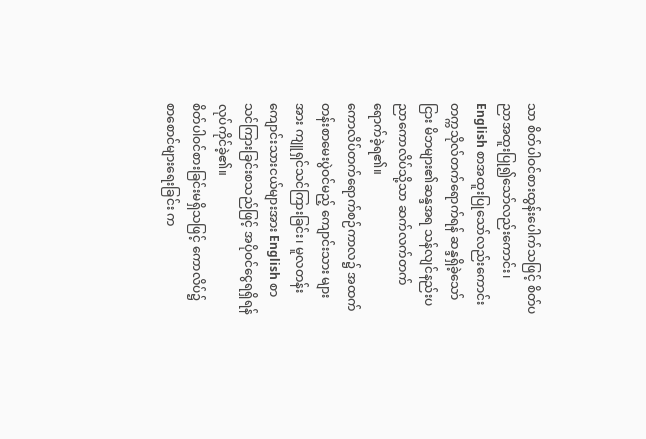သာ စိတ်ပါဝင်စားထွန်းပေါက်သဖြင့် စိတ်ပညာအထူးပြု၍သော်လည်းကောင်း၊ English စာအထူးပြုသော်လည်းကောင်း တက္ကသိုလ်တက်ရောက်ရန် ဆန္ဒရှိခဲ့သော်ငြား မိဘများ၏ဆန္ဒအရ သန်လျင်နည်းပညာကောလိပ်သို့သာ ဆက်လက်တက်ရောက်ခဲ့ရ၏။
ကောလိပ်တက်ရောက်စဉ်ကာလ၌ အထက်တန်းစာမေးပွဲဝင်မည့် ကျောင်းသား များအား ကျူရှင်သင်ကြားခြင်း၊ မူလတန်းကျောင်းသားငယ်များအား English စာသင်ကြားခြင်းစသည်ဖြင့် အပိုဝင်ငွေရရှိရန် လုပ်ကိုင်ခဲ့၏။
စိတ်ပါဝင်စားခြင်းမရှိသဖြင့် ကောလိပ်၌ စာစောင်များရေးခြင်း က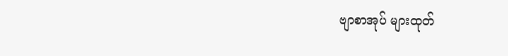ဗျာစာအုပ် များထုတ်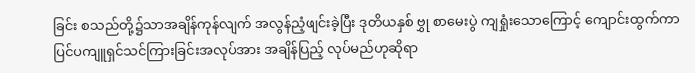ခြင်း စသည်တို့၌သာအချိန်ကုန်လျက် အလွန်ညံ့ဖျင်းခဲ့ပြီး ဒုတိယနှစ် ဗွှု စာမေးပွဲ ကျရှုံးသောကြောင့် ကျောင်းထွက်ကာ ပြင်ပကျူရှင်သင်ကြားခြင်းအလုပ်အား အချိန်ပြည့် လုပ်မည်ဟုဆိုရာ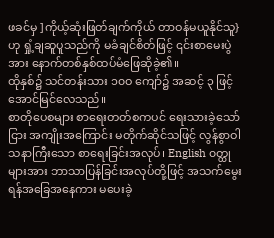ဖခင်မှ ]ကိုယ့်ဆုံးဖြတ်ချက်ကိုယ် တာဝန်မယူနိုင်သူ}ဟု ရှုံ့ချဆူပူသည်ကို မခံချင်စိတ်ဖြင့် ၎င်းစာမေးပွဲအား နောက်တစ်နှစ်ထပ်မံဖြေဆိုခဲ့၏။
ထိုနှစ်၌ သင်တန်းသား ၁၀ဝ ကျော်၌ အဆင့် ၃ ဖြင့်အောင်မြင်လေသည်။
စာတိုပေစများ စာရေးတတ်စကပင် ရေးသားခဲ့သော်ငြား အကျိုးအကြောင်း မတိုက်ဆိုင်သဖြင့် လွန်စွာဝါသနာကြီးသော စာရေးခြင်းအလုပ်၊ English ၀တ္ထုများအား ဘာသာပြန်ခြင်းအလုပ်တို့ဖြင့် အသက်မွေးရန်အခြေအနေကား မပေးခဲ့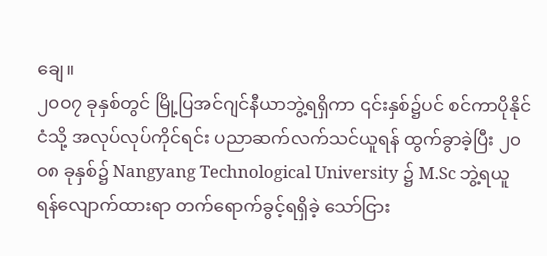ချေ။
၂၀ဝ၇ ခုနှစ်တွင် မြို့ပြအင်ဂျင်နီယာဘွဲ့ရရှိကာ ၎င်းနှစ်၌ပင် စင်ကာပိုနိုင်ငံသို့ အလုပ်လုပ်ကိုင်ရင်း ပညာဆက်လက်သင်ယူရန် ထွက်ခွာခဲ့ပြီး ၂၀ဝ၈ ခုနှစ်၌ Nangyang Technological University ၌ M.Sc ဘွဲ့ရယူရန်လျောက်ထားရာ တက်ရောက်ခွင့်ရရှိခဲ့ သော်ငြား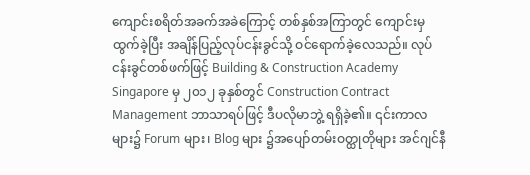ကျောင်းစရိတ်အခက်အခဲကြောင့် တစ်နှစ်အကြာတွင် ကျောင်းမှထွက်ခဲ့ပြီး အချိန်ပြည့်လုပ်ငန်းခွင်သို့ ဝင်ရောက်ခဲ့လေသည်။ လုပ်ငန်းခွင်တစ်ဖက်ဖြင့် Building & Construction Academy Singapore မှ ၂၀၁၂ ခုနှစ်တွင် Construction Contract Management ဘာသာရပ်ဖြင့် ဒီပလိုမာဘွဲ့ ရရှိခဲ့၏။ ၎င်းကာလများ၌ Forum များ၊ Blog များ ၌အပျော်တမ်းဝတ္ထုတိုများ အင်ဂျင်နီ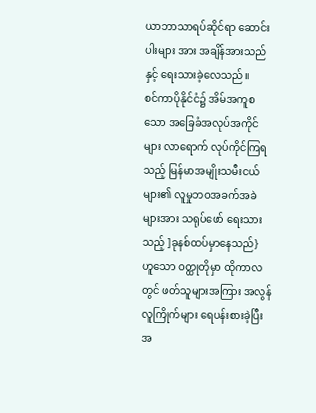ယာဘာသာရပ်ဆိုင်ရာ ဆောင်းပါးများ အား အချိန်အားသည်နှင့် ရေးသားခဲ့လေသည်။
စင်ကာပိုနိုင်ငံ၌ အိမ်အကူစသော အခြေခံအလုပ်အကိုင်များ လာရောက် လုပ်ကိုင်ကြရသည့် မြန်မာအမျိုးသမီးငယ်များ၏ လူမှုဘဝအခက်အခဲများအား သရုပ်ဖော် ရေးသားသည့် ]ခုနစ်ထပ်မှာနေသည်} ဟူသော ဝတ္ထုတိုမှာ ထိုကာလတွင် ဖတ်သူများအကြား အလွန်လူကြိုက်များ ရေပန်းစားခဲ့ပြီး အ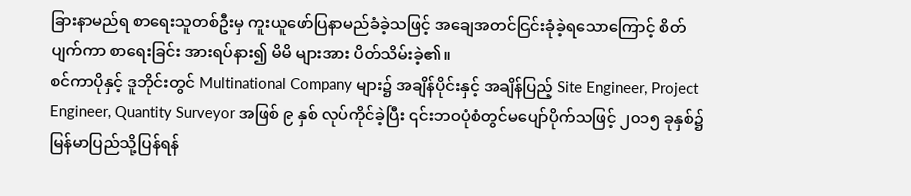ခြားနာမည်ရ စာရေးသူတစ်ဦးမှ ကူးယူဖော်ပြနာမည်ခံခဲ့သဖြင့် အချေအတင်ငြင်းခုံခဲ့ရသောကြောင့် စိတ်ပျက်ကာ စာရေးခြင်း အားရပ်နား၍ မိမိ များအား ပိတ်သိမ်းခဲ့၏။
စင်ကာပိုနှင့် ဒူဘိုင်းတွင် Multinational Company များ၌ အချိန်ပိုင်းနှင့် အချိန်ပြည့် Site Engineer, Project Engineer, Quantity Surveyor အဖြစ် ၉ နှစ် လုပ်ကိုင်ခဲ့ပြီး ၎င်းဘဝပုံစံတွင်မပျော်ပိုက်သဖြင့် ၂၀၁၅ ခုနှစ်၌ မြန်မာပြည်သို့ပြန်ရန်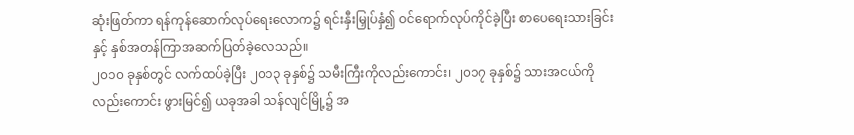ဆုံးဖြတ်ကာ ရန်ကုန်ဆောက်လုပ်ရေးလောက၌ ရင်းနှီးမြှုပ်နှံ၍ ဝင်ရောက်လုပ်ကိုင်ခဲ့ပြီး စာပေရေးသားခြင်းနှင့် နှစ်အတန်ကြာအဆက်ပြတ်ခဲ့လေသည်။
၂၀၁၀ ခုနှစ်တွင် လက်ထပ်ခဲ့ပြီး ၂၀၁၃ ခုနှစ်၌ သမီးကြီးကိုလည်းကောင်း၊ ၂၀၁၇ ခုနှစ်၌ သားအငယ်ကိုလည်းကောင်း ဖွားမြင်၍ ယခုအခါ သန်လျင်မြို့၌ အ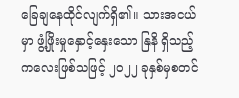ခြေချနေထိုင်လျက်ရှိ၏။ သားအငယ်မှာ ဖွံ့ဖြိုးမှုနှောင့်နှေးသော နြနိ ရှိသည့် ကလေးဖြစ်သဖြင့် ၂၀၂၂ ခုနှစ်မှစတင်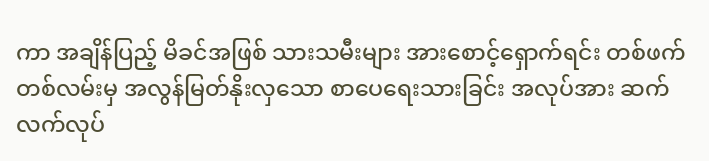ကာ အချိန်ပြည့် မိခင်အဖြစ် သားသမီးများ အားစောင့်ရှောက်ရင်း တစ်ဖက်တစ်လမ်းမှ အလွန်မြတ်နိုးလှသော စာပေရေးသားခြင်း အလုပ်အား ဆက်လက်လုပ်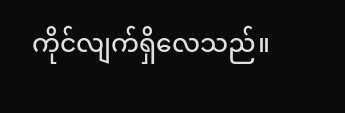ကိုင်လျက်ရှိလေသည်။